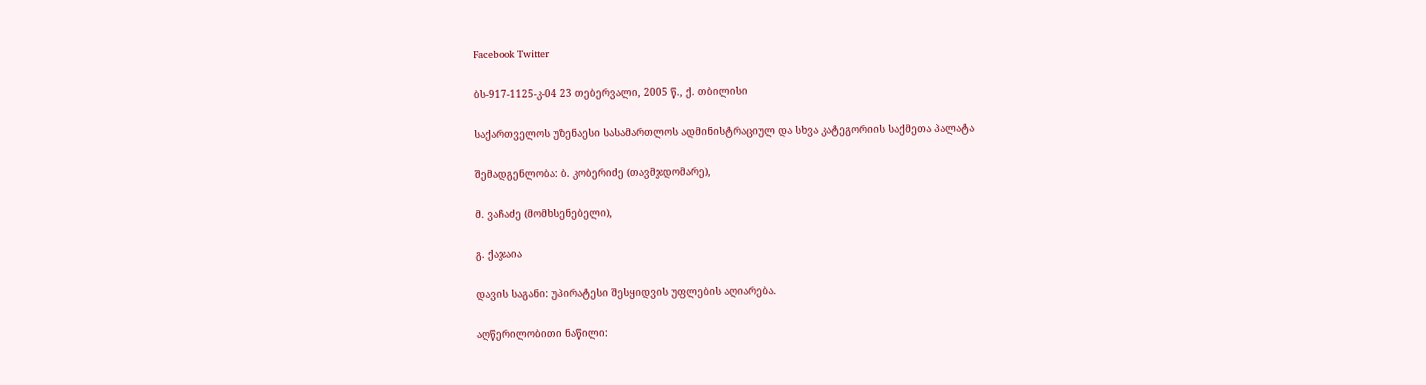Facebook Twitter

ბს-917-1125-კ-04 23 თებერვალი, 2005 წ., ქ. თბილისი

საქართველოს უზენაესი სასამართლოს ადმინისტრაციულ და სხვა კატეგორიის საქმეთა პალატა

შემადგენლობა: ბ. კობერიძე (თავმჯდომარე),

მ. ვაჩაძე (მომხსენებელი),

გ. ქაჯაია

დავის საგანი: უპირატესი შესყიდვის უფლების აღიარება.

აღწერილობითი ნაწილი: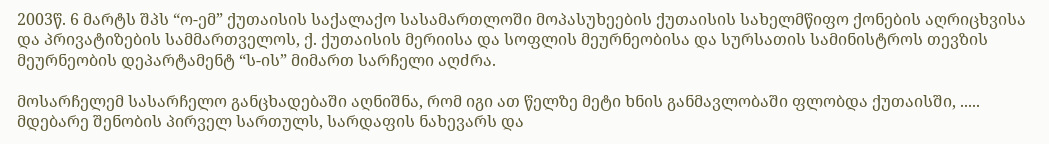2003წ. 6 მარტს შპს “ო-ემ” ქუთაისის საქალაქო სასამართლოში მოპასუხეების ქუთაისის სახელმწიფო ქონების აღრიცხვისა და პრივატიზების სამმართველოს, ქ. ქუთაისის მერიისა და სოფლის მეურნეობისა და სურსათის სამინისტროს თევზის მეურნეობის დეპარტამენტ “ს-ის” მიმართ სარჩელი აღძრა.

მოსარჩელემ სასარჩელო განცხადებაში აღნიშნა, რომ იგი ათ წელზე მეტი ხნის განმავლობაში ფლობდა ქუთაისში, ..... მდებარე შენობის პირველ სართულს, სარდაფის ნახევარს და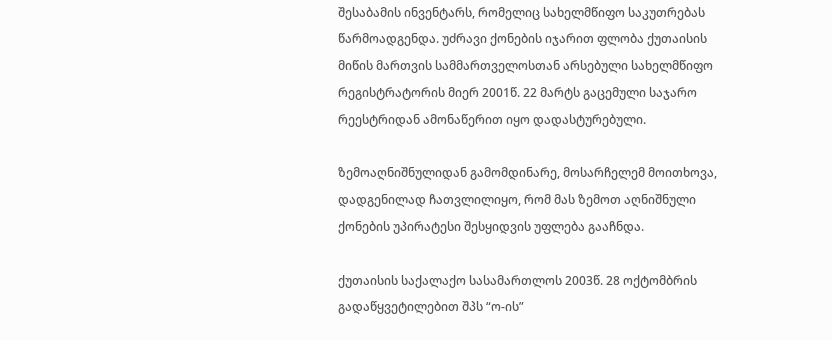შესაბამის ინვენტარს, რომელიც სახელმწიფო საკუთრებას წარმოადგენდა. უძრავი ქონების იჯარით ფლობა ქუთაისის მიწის მართვის სამმართველოსთან არსებული სახელმწიფო რეგისტრატორის მიერ 2001წ. 22 მარტს გაცემული საჯარო რეესტრიდან ამონაწერით იყო დადასტურებული.

ზემოაღნიშნულიდან გამომდინარე, მოსარჩელემ მოითხოვა, დადგენილად ჩათვლილიყო, რომ მას ზემოთ აღნიშნული ქონების უპირატესი შესყიდვის უფლება გააჩნდა.

ქუთაისის საქალაქო სასამართლოს 2003წ. 28 ოქტომბრის გადაწყვეტილებით შპს “ო-ის”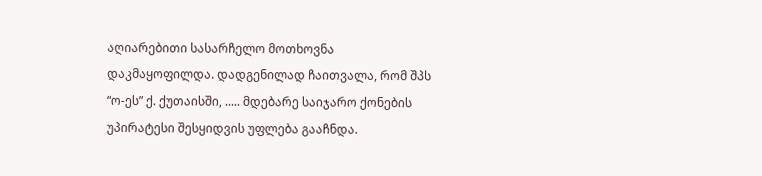აღიარებითი სასარჩელო მოთხოვნა დაკმაყოფილდა. დადგენილად ჩაითვალა, რომ შპს “ო-ეს” ქ. ქუთაისში, ..... მდებარე საიჯარო ქონების უპირატესი შესყიდვის უფლება გააჩნდა.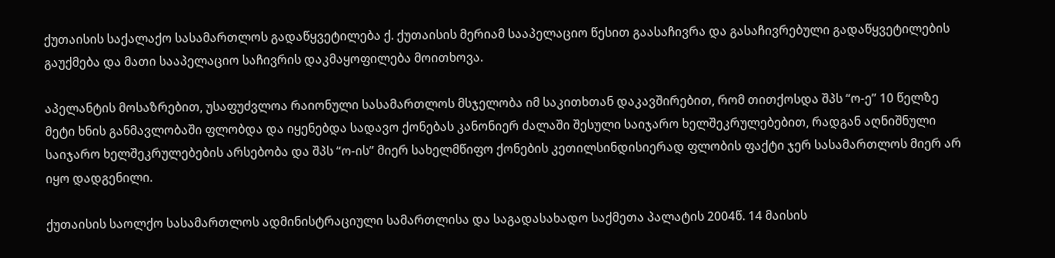ქუთაისის საქალაქო სასამართლოს გადაწყვეტილება ქ. ქუთაისის მერიამ სააპელაციო წესით გაასაჩივრა და გასაჩივრებული გადაწყვეტილების გაუქმება და მათი სააპელაციო საჩივრის დაკმაყოფილება მოითხოვა.

აპელანტის მოსაზრებით, უსაფუძვლოა რაიონული სასამართლოს მსჯელობა იმ საკითხთან დაკავშირებით, რომ თითქოსდა შპს “ო-ე” 10 წელზე მეტი ხნის განმავლობაში ფლობდა და იყენებდა სადავო ქონებას კანონიერ ძალაში შესული საიჯარო ხელშეკრულებებით, რადგან აღნიშნული საიჯარო ხელშეკრულებების არსებობა და შპს “ო-ის” მიერ სახელმწიფო ქონების კეთილსინდისიერად ფლობის ფაქტი ჯერ სასამართლოს მიერ არ იყო დადგენილი.

ქუთაისის საოლქო სასამართლოს ადმინისტრაციული სამართლისა და საგადასახადო საქმეთა პალატის 2004წ. 14 მაისის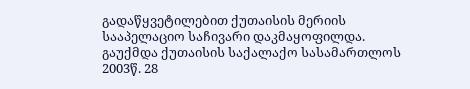გადაწყვეტილებით ქუთაისის მერიის სააპელაციო საჩივარი დაკმაყოფილდა. გაუქმდა ქუთაისის საქალაქო სასამართლოს 2003წ. 28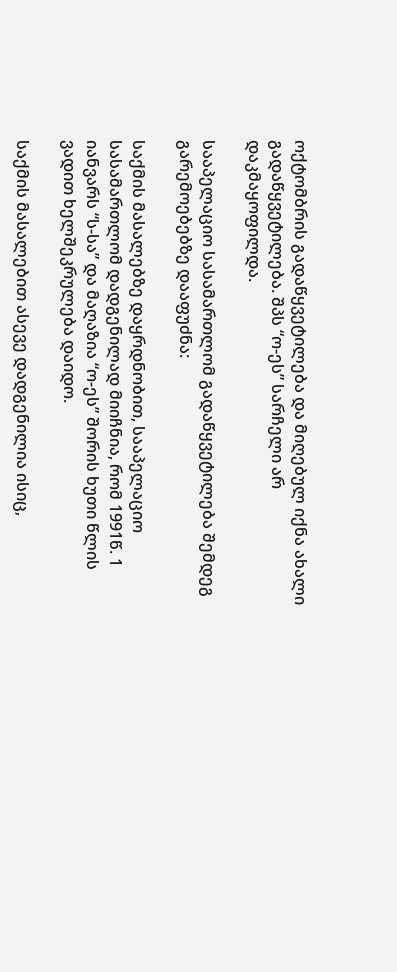ოქტომბრის გადაწყვეტილება და მიღებულ იქნა ახალი გადაწყვეტილება. შპს “ო-ეს” სარჩელი არ დაკმაყოფილდა.

სააპელაციო სასამართლომ გადაწყვეტილება შემდეგ გარემოებებზე დააფუძნა:

საქმის მასალებზე დაყრდნობით, სააპელაციო სასამართლომ დადგენილად მიიჩნია, რომ 1991წ. 1 იანვარს “ს-სა” და მაღაზია “ო-ეს” შორის ხუთი წლის ვადით ხელშეკრულება დაიდო.

საქმის მასალებით ასევე დადგენილია ისიც,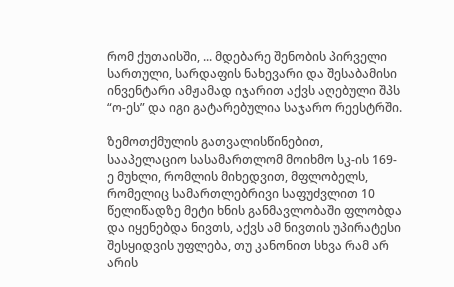რომ ქუთაისში, ... მდებარე შენობის პირველი სართული, სარდაფის ნახევარი და შესაბამისი ინვენტარი ამჟამად იჯარით აქვს აღებული შპს “ო-ეს” და იგი გატარებულია საჯარო რეესტრში.

ზემოთქმულის გათვალისწინებით, სააპელაციო სასამართლომ მოიხმო სკ-ის 169-ე მუხლი, რომლის მიხედვით, მფლობელს, რომელიც სამართლებრივი საფუძვლით 10 წელიწადზე მეტი ხნის განმავლობაში ფლობდა და იყენებდა ნივთს, აქვს ამ ნივთის უპირატესი შესყიდვის უფლება, თუ კანონით სხვა რამ არ არის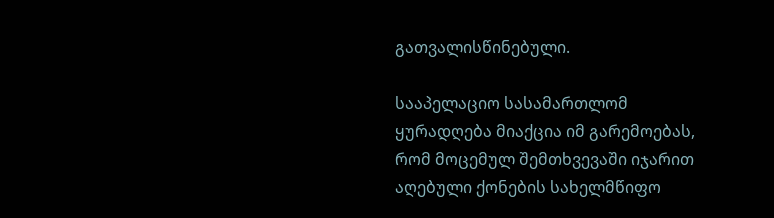გათვალისწინებული.

სააპელაციო სასამართლომ ყურადღება მიაქცია იმ გარემოებას, რომ მოცემულ შემთხვევაში იჯარით აღებული ქონების სახელმწიფო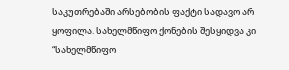საკუთრებაში არსებობის ფაქტი სადავო არ ყოფილა. სახელმწიფო ქონების შესყიდვა კი “სახელმწიფო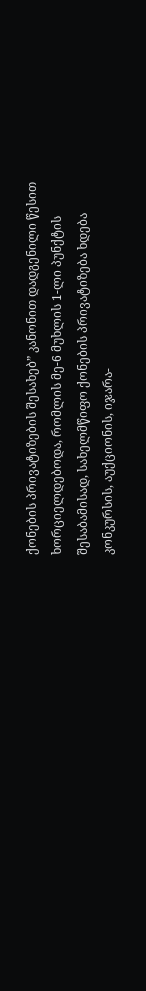ქონების პრივატიზების შესახებ” კანონით დადგენილი წესით ხორციელდებოდა, რომლის მე-6 მუხლის 1-ლი პუნქტის შესაბამისად, სახელმწიფო ქონების პრივატიზება ხდება კონკურსის, აუქციონის, იჯარა-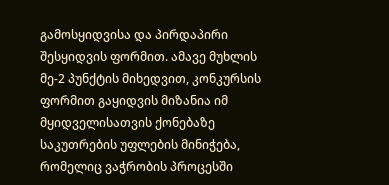გამოსყიდვისა და პირდაპირი შესყიდვის ფორმით. ამავე მუხლის მე-2 პუნქტის მიხედვით, კონკურსის ფორმით გაყიდვის მიზანია იმ მყიდველისათვის ქონებაზე საკუთრების უფლების მინიჭება, რომელიც ვაჭრობის პროცესში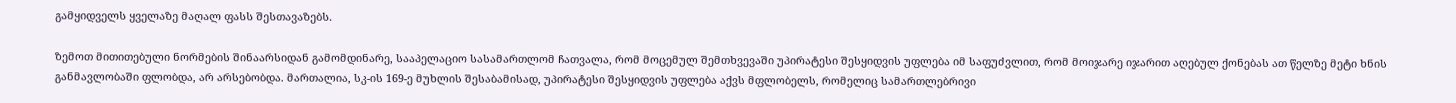გამყიდველს ყველაზე მაღალ ფასს შესთავაზებს.

ზემოთ მითითებული ნორმების შინაარსიდან გამომდინარე, სააპელაციო სასამართლომ ჩათვალა, რომ მოცემულ შემთხვევაში უპირატესი შესყიდვის უფლება იმ საფუძვლით, რომ მოიჯარე იჯარით აღებულ ქონებას ათ წელზე მეტი ხნის განმავლობაში ფლობდა, არ არსებობდა. მართალია, სკ-ის 169-ე მუხლის შესაბამისად, უპირატესი შესყიდვის უფლება აქვს მფლობელს, რომელიც სამართლებრივი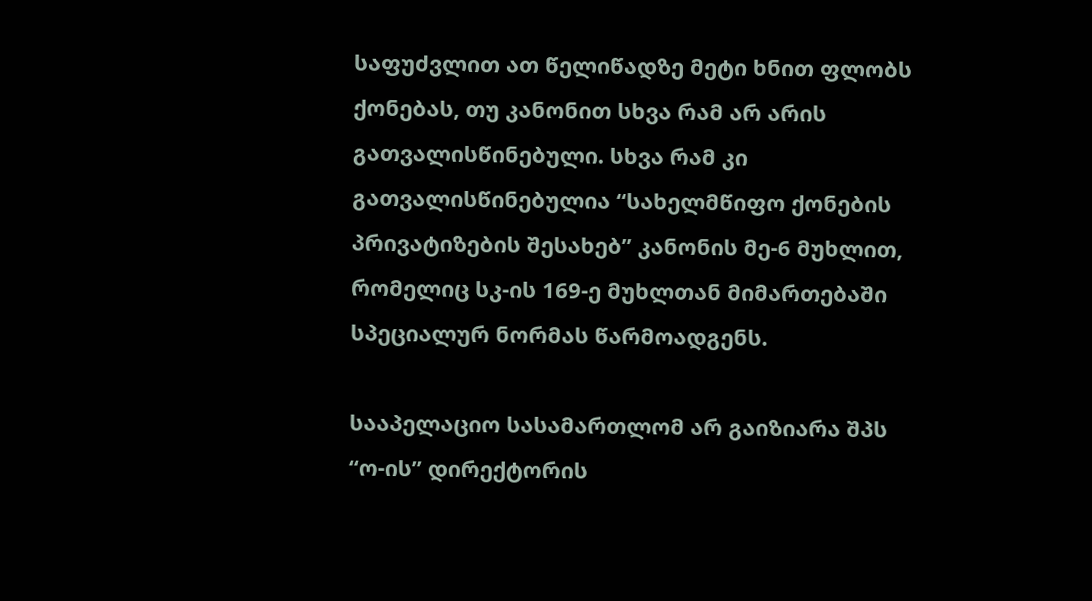საფუძვლით ათ წელიწადზე მეტი ხნით ფლობს ქონებას, თუ კანონით სხვა რამ არ არის გათვალისწინებული. სხვა რამ კი გათვალისწინებულია “სახელმწიფო ქონების პრივატიზების შესახებ” კანონის მე-6 მუხლით, რომელიც სკ-ის 169-ე მუხლთან მიმართებაში სპეციალურ ნორმას წარმოადგენს.

სააპელაციო სასამართლომ არ გაიზიარა შპს “ო-ის” დირექტორის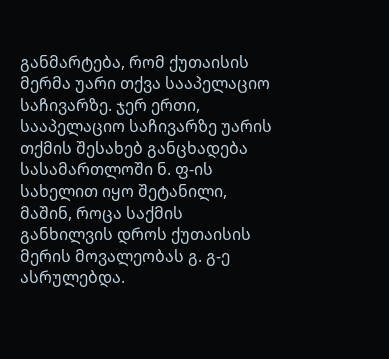განმარტება, რომ ქუთაისის მერმა უარი თქვა სააპელაციო საჩივარზე. ჯერ ერთი, სააპელაციო საჩივარზე უარის თქმის შესახებ განცხადება სასამართლოში ნ. ფ-ის სახელით იყო შეტანილი, მაშინ, როცა საქმის განხილვის დროს ქუთაისის მერის მოვალეობას გ. გ-ე ასრულებდა.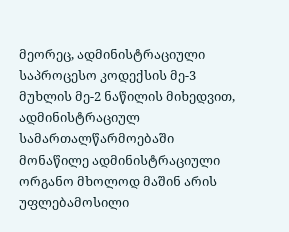მეორეც, ადმინისტრაციული საპროცესო კოდექსის მე-3 მუხლის მე-2 ნაწილის მიხედვით, ადმინისტრაციულ სამართალწარმოებაში მონაწილე ადმინისტრაციული ორგანო მხოლოდ მაშინ არის უფლებამოსილი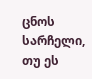ცნოს სარჩელი, თუ ეს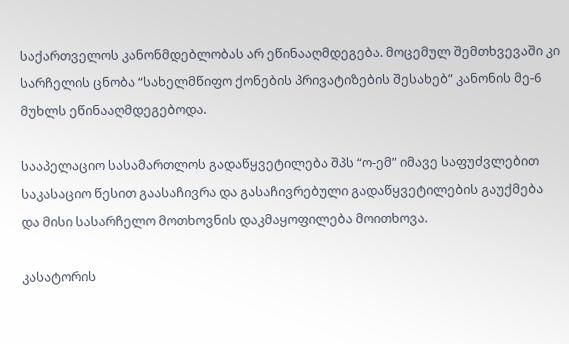საქართველოს კანონმდებლობას არ ეწინააღმდეგება. მოცემულ შემთხვევაში კი სარჩელის ცნობა “სახელმწიფო ქონების პრივატიზების შესახებ” კანონის მე-6 მუხლს ეწინააღმდეგებოდა.

სააპელაციო სასამართლოს გადაწყვეტილება შპს “ო-ემ” იმავე საფუძვლებით საკასაციო წესით გაასაჩივრა და გასაჩივრებული გადაწყვეტილების გაუქმება და მისი სასარჩელო მოთხოვნის დაკმაყოფილება მოითხოვა.

კასატორის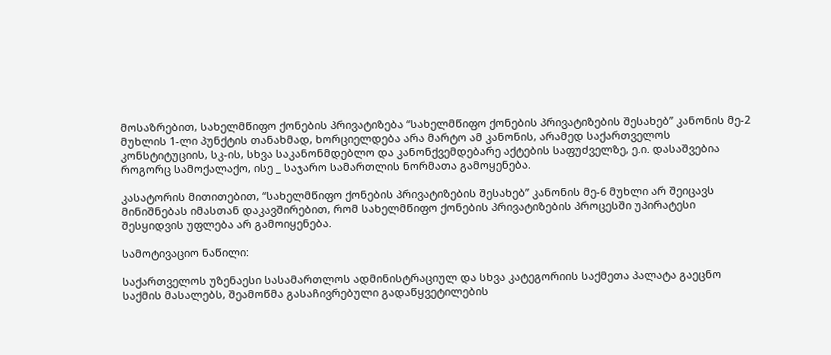მოსაზრებით, სახელმწიფო ქონების პრივატიზება “სახელმწიფო ქონების პრივატიზების შესახებ” კანონის მე-2 მუხლის 1-ლი პუნქტის თანახმად, ხორციელდება არა მარტო ამ კანონის, არამედ საქართველოს კონსტიტუციის, სკ-ის, სხვა საკანონმდებლო და კანონქვემდებარე აქტების საფუძველზე, ე.ი. დასაშვებია როგორც სამოქალაქო, ისე _ საჯარო სამართლის ნორმათა გამოყენება.

კასატორის მითითებით, “სახელმწიფო ქონების პრივატიზების შესახებ” კანონის მე-6 მუხლი არ შეიცავს მინიშნებას იმასთან დაკავშირებით, რომ სახელმწიფო ქონების პრივატიზების პროცესში უპირატესი შესყიდვის უფლება არ გამოიყენება.

სამოტივაციო ნაწილი:

საქართველოს უზენაესი სასამართლოს ადმინისტრაციულ და სხვა კატეგორიის საქმეთა პალატა გაეცნო საქმის მასალებს, შეამოწმა გასაჩივრებული გადაწყვეტილების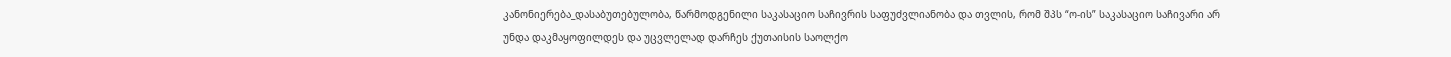კანონიერება_დასაბუთებულობა, წარმოდგენილი საკასაციო საჩივრის საფუძვლიანობა და თვლის, რომ შპს “ო-ის” საკასაციო საჩივარი არ უნდა დაკმაყოფილდეს და უცვლელად დარჩეს ქუთაისის საოლქო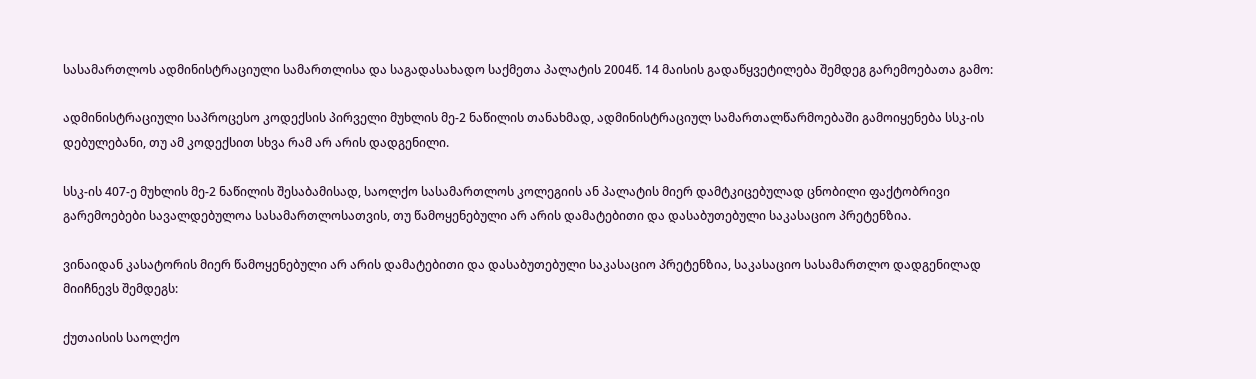სასამართლოს ადმინისტრაციული სამართლისა და საგადასახადო საქმეთა პალატის 2004წ. 14 მაისის გადაწყვეტილება შემდეგ გარემოებათა გამო:

ადმინისტრაციული საპროცესო კოდექსის პირველი მუხლის მე-2 ნაწილის თანახმად, ადმინისტრაციულ სამართალწარმოებაში გამოიყენება სსკ-ის დებულებანი, თუ ამ კოდექსით სხვა რამ არ არის დადგენილი.

სსკ-ის 407-ე მუხლის მე-2 ნაწილის შესაბამისად, საოლქო სასამართლოს კოლეგიის ან პალატის მიერ დამტკიცებულად ცნობილი ფაქტობრივი გარემოებები სავალდებულოა სასამართლოსათვის, თუ წამოყენებული არ არის დამატებითი და დასაბუთებული საკასაციო პრეტენზია.

ვინაიდან კასატორის მიერ წამოყენებული არ არის დამატებითი და დასაბუთებული საკასაციო პრეტენზია, საკასაციო სასამართლო დადგენილად მიიჩნევს შემდეგს:

ქუთაისის საოლქო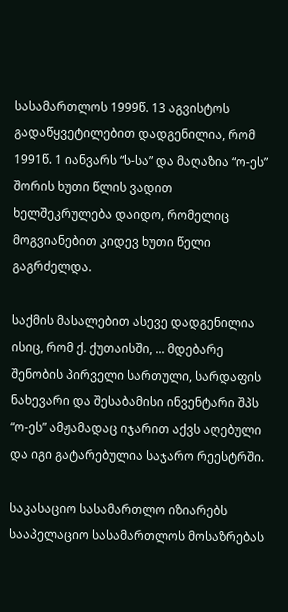სასამართლოს 1999წ. 13 აგვისტოს გადაწყვეტილებით დადგენილია, რომ 1991წ. 1 იანვარს “ს-სა” და მაღაზია “ო-ეს” შორის ხუთი წლის ვადით ხელშეკრულება დაიდო, რომელიც მოგვიანებით კიდევ ხუთი წელი გაგრძელდა.

საქმის მასალებით ასევე დადგენილია ისიც, რომ ქ. ქუთაისში, ... მდებარე შენობის პირველი სართული, სარდაფის ნახევარი და შესაბამისი ინვენტარი შპს “ო-ეს” ამჟამადაც იჯარით აქვს აღებული და იგი გატარებულია საჯარო რეესტრში.

საკასაციო სასამართლო იზიარებს სააპელაციო სასამართლოს მოსაზრებას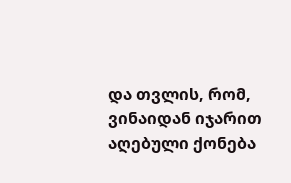და თვლის, რომ, ვინაიდან იჯარით აღებული ქონება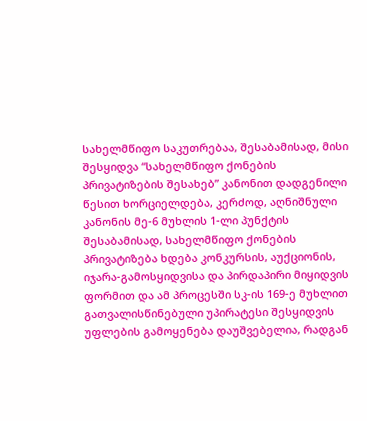სახელმწიფო საკუთრებაა, შესაბამისად, მისი შესყიდვა “სახელმწიფო ქონების პრივატიზების შესახებ” კანონით დადგენილი წესით ხორციელდება, კერძოდ, აღნიშნული კანონის მე-6 მუხლის 1-ლი პუნქტის შესაბამისად, სახელმწიფო ქონების პრივატიზება ხდება კონკურსის, აუქციონის, იჯარა-გამოსყიდვისა და პირდაპირი მიყიდვის ფორმით და ამ პროცესში სკ-ის 169-ე მუხლით გათვალისწინებული უპირატესი შესყიდვის უფლების გამოყენება დაუშვებელია, რადგან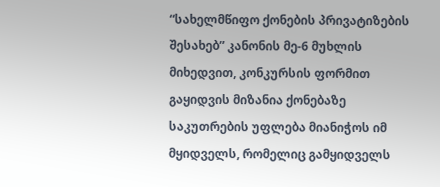“სახელმწიფო ქონების პრივატიზების შესახებ” კანონის მე-6 მუხლის მიხედვით, კონკურსის ფორმით გაყიდვის მიზანია ქონებაზე საკუთრების უფლება მიანიჭოს იმ მყიდველს, რომელიც გამყიდველს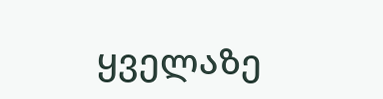ყველაზე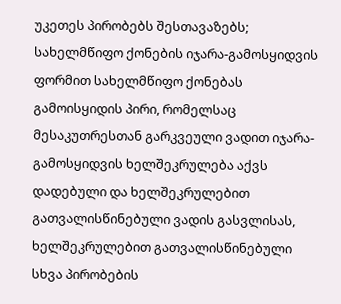უკეთეს პირობებს შესთავაზებს; სახელმწიფო ქონების იჯარა-გამოსყიდვის ფორმით სახელმწიფო ქონებას გამოისყიდის პირი, რომელსაც მესაკუთრესთან გარკვეული ვადით იჯარა-გამოსყიდვის ხელშეკრულება აქვს დადებული და ხელშეკრულებით გათვალისწინებული ვადის გასვლისას, ხელშეკრულებით გათვალისწინებული სხვა პირობების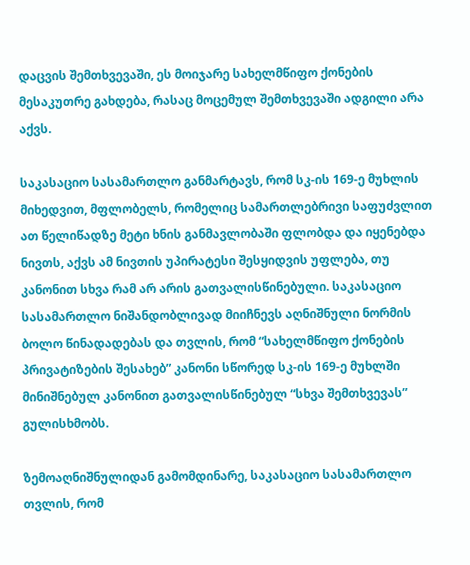დაცვის შემთხვევაში, ეს მოიჯარე სახელმწიფო ქონების მესაკუთრე გახდება, რასაც მოცემულ შემთხვევაში ადგილი არა აქვს.

საკასაციო სასამართლო განმარტავს, რომ სკ-ის 169-ე მუხლის მიხედვით, მფლობელს, რომელიც სამართლებრივი საფუძვლით ათ წელიწადზე მეტი ხნის განმავლობაში ფლობდა და იყენებდა ნივთს, აქვს ამ ნივთის უპირატესი შესყიდვის უფლება, თუ კანონით სხვა რამ არ არის გათვალისწინებული. საკასაციო სასამართლო ნიშანდობლივად მიიჩნევს აღნიშნული ნორმის ბოლო წინადადებას და თვლის, რომ “სახელმწიფო ქონების პრივატიზების შესახებ” კანონი სწორედ სკ-ის 169-ე მუხლში მინიშნებულ კანონით გათვალისწინებულ “სხვა შემთხვევას” გულისხმობს.

ზემოაღნიშნულიდან გამომდინარე, საკასაციო სასამართლო თვლის, რომ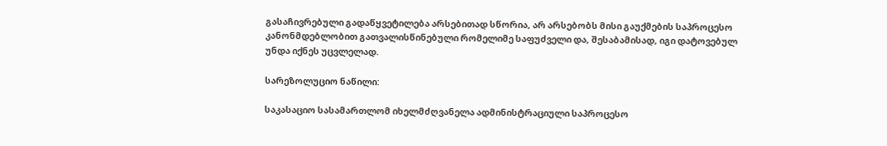გასაჩივრებული გადაწყვეტილება არსებითად სწორია, არ არსებობს მისი გაუქმების საპროცესო კანონმდებლობით გათვალისწინებული რომელიმე საფუძველი და, შესაბამისად, იგი დატოვებულ უნდა იქნეს უცვლელად.

სარეზოლუციო ნაწილი:

საკასაციო სასამართლომ იხელმძღვანელა ადმინისტრაციული საპროცესო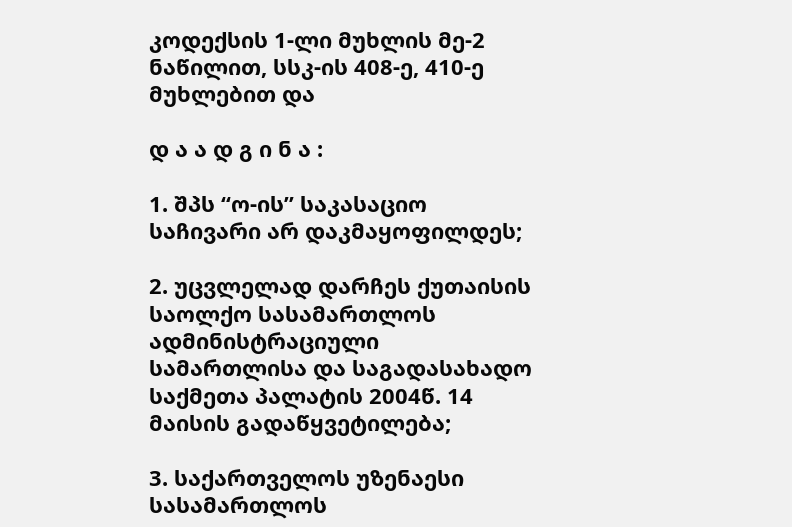კოდექსის 1-ლი მუხლის მე-2 ნაწილით, სსკ-ის 408-ე, 410-ე მუხლებით და

დ ა ა დ გ ი ნ ა :

1. შპს “ო-ის” საკასაციო საჩივარი არ დაკმაყოფილდეს;

2. უცვლელად დარჩეს ქუთაისის საოლქო სასამართლოს ადმინისტრაციული სამართლისა და საგადასახადო საქმეთა პალატის 2004წ. 14 მაისის გადაწყვეტილება;

3. საქართველოს უზენაესი სასამართლოს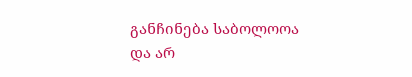განჩინება საბოლოოა და არ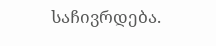საჩივრდება.